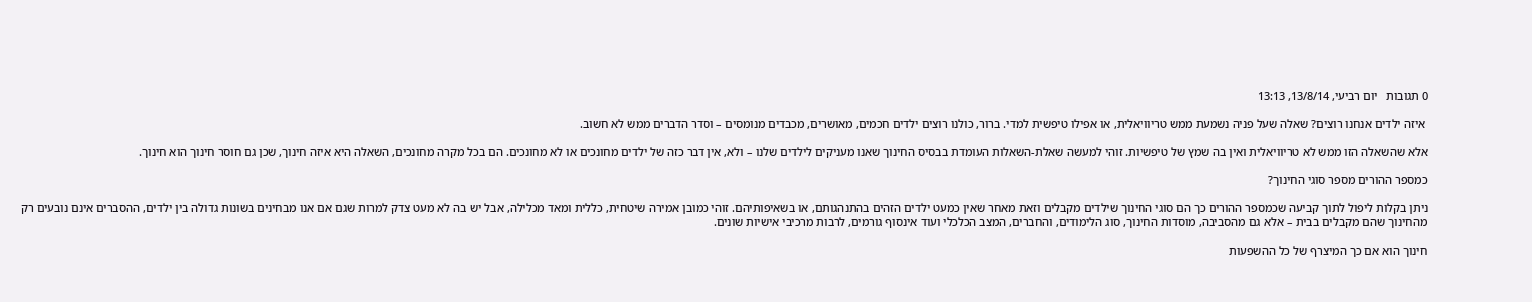0 תגובות   יום רביעי, 13/8/14, 13:13

 איזה ילדים אנחנו רוצים? שאלה שעל פניה נשמעת ממש טריוויאלית, או אפילו טיפשית למדי. ברור, כולנו רוצים ילדים חכמים, מאושרים, מכבדים מנומסים – וסדר הדברים ממש לא חשוב.

אלא שהשאלה הזו ממש לא טריוויאלית ואין בה שמץ של טיפשיות. זוהי למעשה שאלת-השאלות העומדת בבסיס החינוך שאנו מעניקים לילדים שלנו – ולא, אין דבר כזה של ילדים מחונכים או לא מחונכים. הם בכל מקרה מחונכים, השאלה היא איזה חינוך, שכן גם חוסר חינוך הוא חינוך.

כמספר ההורים מספר סוגי החינוך?

ניתן בקלות ליפול לתוך קביעה שכמספר ההורים כך הם סוגי החינוך שילדים מקבלים וזאת מאחר שאין כמעט ילדים הזהים בהתנהגותם, או בשאיפותיהם. זוהי כמובן אמירה שיטחית, כללית ומאד מכלילה, אבל יש בה לא מעט צדק למרות שגם אם אנו מבחינים בשונות גדולה בין ילדים, ההסברים אינם נובעים רק מהחינוך שהם מקבלים בבית – אלא גם מהסביבה, מוסדות החינוך, סוג הלימודים, והחברים, המצב הכלכלי ועוד אינסוף גורמים, לרבות מרכיבי אישיות שונים.

חינוך הוא אם כך המיצרף של כל ההשפעות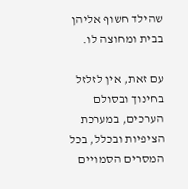שהילד חשוף אליהן בבית ומחוצה לו.

עם זאת, אין לזלזל בחינוך ובסולם הערכים, במערכת הציפיות ובכלל, בכל המסרים הסמויים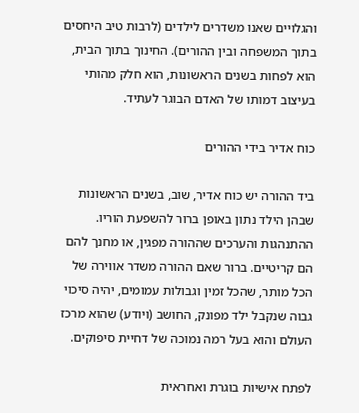והגלויים שאנו משדרים לילדים (לרבות טיב היחסים בתוך המשפחה ובין ההורים). החינוך בתוך הבית, הוא לפחות בשנים הראשונות, הוא חלק מהותי בעיצוב דמותו של האדם הבוגר לעתיד.

כוח אדיר בידי ההורים

ביד ההורה יש כוח אדיר, שוב, בשנים הראשונות שבהן הילד נתון באופן ברור להשפעת הוריו. ההתנהגות והערכים שההורה מפגין, או מחנך להם הם קריטיים. ברור שאם ההורה משדר אווירה של הכל מותר, שהכל זמין וגבולות עמומים, יהיה סיכוי גבוה שנקבל ילד מפונק, החושב (ויודע) שהוא מרכז העולם והוא בעל רמה נמוכה של דחיית סיפוקים.

לפתח אישיות בוגרת ואחראית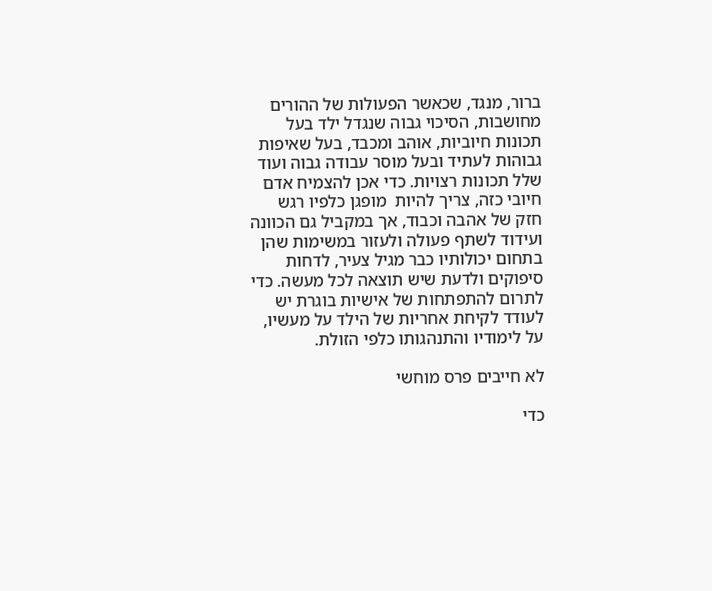ברור, מנגד, שכאשר הפעולות של ההורים מחושבות, הסיכוי גבוה שנגדל ילד בעל תכונות חיוביות, אוהב ומכבד, בעל שאיפות גבוהות לעתיד ובעל מוסר עבודה גבוה ועוד שלל תכונות רצויות. כדי אכן להצמיח אדם חיובי כזה, צריך להיות  מופגן כלפיו רגש חזק של אהבה וכבוד, אך במקביל גם הכוונה ועידוד לשתף פעולה ולעזור במשימות שהן בתחום יכולותיו כבר מגיל צעיר, לדחות סיפוקים ולדעת שיש תוצאה לכל מעשה. כדי לתרום להתפתחות של אישיות בוגרת יש לעודד לקיחת אחריות של הילד על מעשיו, על לימודיו והתנהגותו כלפי הזולת.

לא חייבים פרס מוחשי

כדי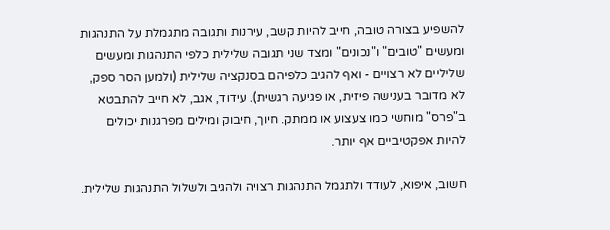להשפיע בצורה טובה, חייב להיות קשב, עירנות ותגובה מתגמלת על התנהגות ומעשים "טובים" ו"נכונים" ומצד שני תגובה שלילית כלפי התנהגות ומעשים שליליים לא רצויים - ואף להגיב כלפיהם בסנקציה שלילית (ולמען הסר ספק, לא מדובר בענישה פיזית, או פגיעה רגשית). עידוד, אגב, לא חייב להתבטא ב"פרס" מוחשי כמו צעצוע או ממתק. חיוך, חיבוק ומילים מפרגנות יכולים להיות אפקטיביים אף יותר.

חשוב, איפוא, לעודד ולתגמל התנהגות רצויה ולהגיב ולשלול התנהגות שלילית.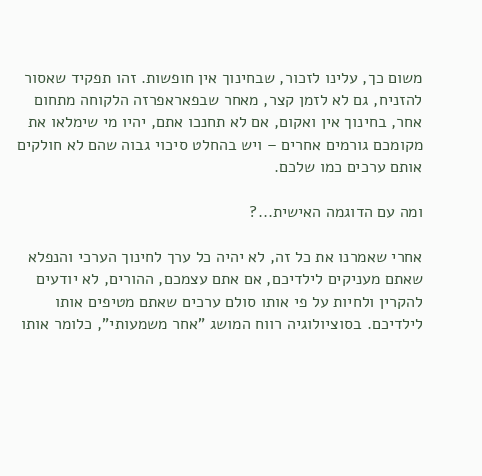משום כך, עלינו לזכור, שבחינוך אין חופשות. זהו תפקיד שאסור להזניח, גם לא לזמן קצר, מאחר שבפאראפרזה הלקוחה מתחום אחר, בחינוך אין ואקום, אם לא תחנכו אתם, יהיו מי שימלאו את מקומכם גורמים אחרים – ויש בהחלט סיכוי גבוה שהם לא חולקים אותם ערכים כמו שלכם.

ומה עם הדוגמה האישית...?

אחרי שאמרנו את כל זה, לא יהיה כל ערך לחינוך הערכי והנפלא שאתם מעניקים לילדיכם, אם אתם עצמכם, ההורים, לא יודעים להקרין ולחיות על פי אותו סולם ערכים שאתם מטיפים אותו לילדיכם. בסוציולוגיה רווח המושג "אחר משמעותי", כלומר אותו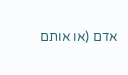אדם (או אותם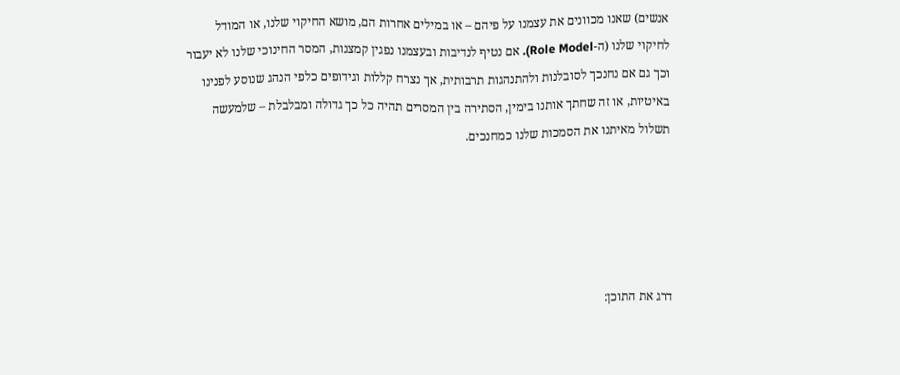אנשים) שאנו מכוונים את עצמנו על פיהם – או במילים אחרות הם, מושא החיקוי שלנו, או המודל לחיקוי שלנו (ה-Role Model). אם נטיף לנדיבות ובעצמנו נפגין קמצנות, המסר החינוכי שלנו לא יעבור וכך גם אם נחנכך לסובלנות ולהתנהגות תרבותית, אך נצרח קללות וגידופים כלפי הנהג שנוסע לפנינו באיטיות, או זה שחתך אותנו בימין, הסתירה בין המסרים תהיה כל כך גדולה ומבלבלת – שלמעשה תשלול מאיתנו את הסמכות שלנו כמחנכים.





דרג את התוכן: